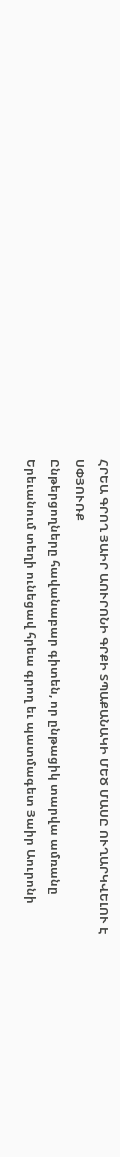ՀՐԵԱ ԳՐՈՂ ՅԱԻՐ ԱՈՒՐՈՆԻ ԳՐՔԻ ՏՊԱՔԱՆԱԿԻ ՄԵԾ ՄԱՍԸ ՈՒՂԱՐԿՎԵԼՈՒ Է ՍՓՅՈՒՌՔ
Ընթերցողները հավանաբար գիտեն, որ ընթացիկ տարվա ամռանը Երեւանում տեղի ունեցավ հրեա գրող եւ պատմագետ Յաիր Աուրոնի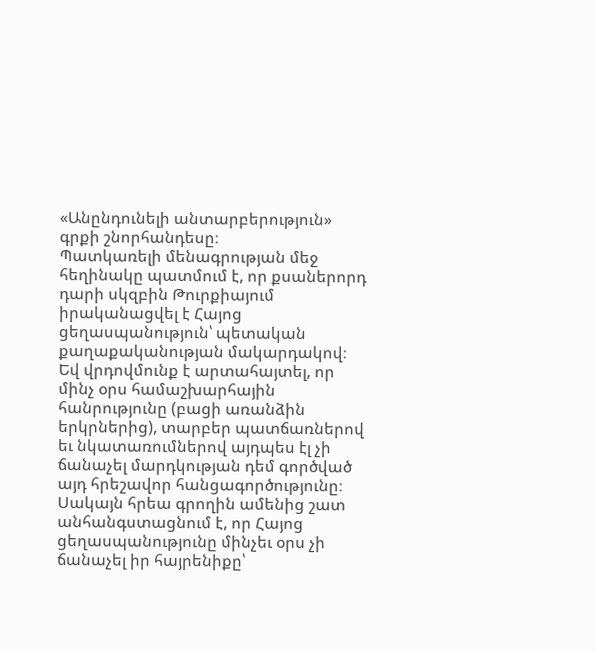«Անընդունելի անտարբերություն» գրքի շնորհանդեսը։
Պատկառելի մենագրության մեջ հեղինակը պատմում է, որ քսաներորդ դարի սկզբին Թուրքիայում իրականացվել է Հայոց ցեղասպանություն՝ պետական քաղաքականության մակարդակով։ Եվ վրդովմունք է արտահայտել, որ մինչ օրս համաշխարհային հանրությունը (բացի առանձին երկրներից), տարբեր պատճառներով եւ նկատառումներով այդպես էլ չի ճանաչել մարդկության դեմ գործված այդ հրեշավոր հանցագործությունը։
Սակայն հրեա գրողին ամենից շատ անհանգստացնում է, որ Հայոց ցեղասպանությունը մինչեւ օրս չի ճանաչել իր հայրենիքը՝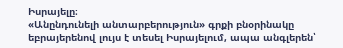Իսրայելը։
«Անընդունելի անտարբերություն» գրքի բնօրինակը եբրայերենով լույս է տեսել Իսրայելում, ապա անգլերեն՝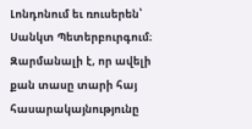Լոնդոնում եւ ռուսերեն՝ Սանկտ Պետերբուրգում։ Զարմանալի է, որ ավելի քան տասը տարի հայ հասարակայնությունը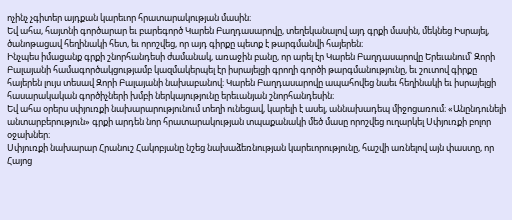ոչինչ չգիտեր այդքան կարեւոր հրատարակության մասին։
Եվ ահա, հայտնի գործարար եւ բարեգործ Կարեն Բաղդասարովը, տեղեկանալով այդ գրքի մասին, մեկնեց Իսրայել, ծանոթացավ հեղինակի հետ, եւ որոշվեց, որ այդ գիրքը պետք է թարգմանվի հայերեն։
Ինչպես իմացանք գրքի շնորհանդեսի ժամանակ, առաջին բանը, որ արել էր Կարեն Բաղդասարովը Երեւանում՝ Զորի Բալայանի համագործակցությամբ կազմակերպել էր իսրայելցի գրողի գործի թարգմանությունը, եւ շուտով գիրքը հայերեն լույս տեսավ Զորի Բալայանի նախաբանով։ Կարեն Բաղդասարովը ապահովեց նաեւ հեղինակի եւ իսրայելցի հասարակական գործիչների խմբի ներկայությունը երեւանյան շնորհանդեսին։
Եվ ահա օրերս սփյուռքի նախարարությունում տեղի ունեցավ, կարելի է ասել, աննախադեպ միջոցառում։ «Անընդունելի անտարբերություն» գրքի արդեն նոր հրատարակության տպաքանակի մեծ մասը որոշվեց ուղարկել Սփյուռքի բոլոր օջախներ։
Սփյուռքի նախարար Հրանուշ Հակոբյանը նշեց նախաձեռնության կարեւորությունը, հաշվի առնելով այն փաստը, որ Հայոց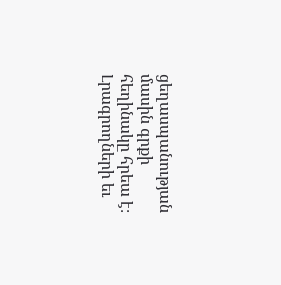ցեղասպանության մասին գրքի հեղինակը հրեա է։ Լրագրողների եւ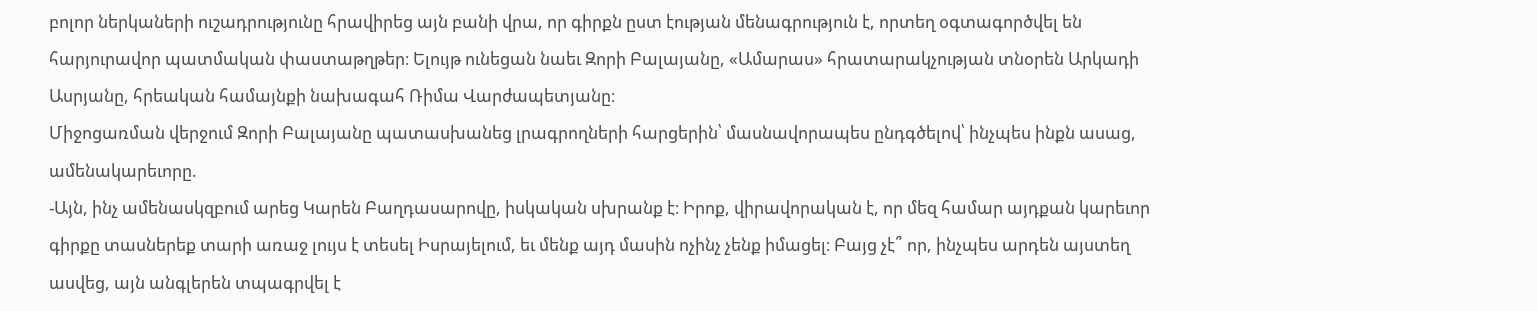բոլոր ներկաների ուշադրությունը հրավիրեց այն բանի վրա, որ գիրքն ըստ էության մենագրություն է, որտեղ օգտագործվել են հարյուրավոր պատմական փաստաթղթեր։ Ելույթ ունեցան նաեւ Զորի Բալայանը, «Ամարաս» հրատարակչության տնօրեն Արկադի Ասրյանը, հրեական համայնքի նախագահ Ռիմա Վարժապետյանը։
Միջոցառման վերջում Զորի Բալայանը պատասխանեց լրագրողների հարցերին՝ մասնավորապես ընդգծելով՝ ինչպես ինքն ասաց, ամենակարեւորը.
-Այն, ինչ ամենասկզբում արեց Կարեն Բաղդասարովը, իսկական սխրանք է։ Իրոք, վիրավորական է, որ մեզ համար այդքան կարեւոր գիրքը տասներեք տարի առաջ լույս է տեսել Իսրայելում, եւ մենք այդ մասին ոչինչ չենք իմացել։ Բայց չէ՞ որ, ինչպես արդեն այստեղ ասվեց, այն անգլերեն տպագրվել է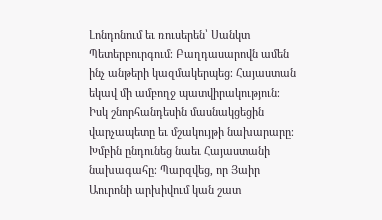Լոնդոնում եւ ռուսերեն՝ Սանկտ Պետերբուրգում։ Բաղդասարովն ամեն ինչ անթերի կազմակերպեց։ Հայաստան եկավ մի ամբողջ պատվիրակություն։ Իսկ շնորհանդեսին մասնակցեցին վարչապետը եւ մշակույթի նախարարը։ Խմբին ընդունեց նաեւ Հայաստանի նախագահը։ Պարզվեց, որ Յաիր Աուրոնի արխիվում կան շատ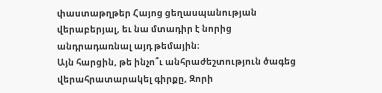փաստաթղթեր Հայոց ցեղասպանության վերաբերյալ, եւ նա մտադիր է նորից անդրադառնալ այդ թեմային։
Այն հարցին, թե ինչո՞ւ անհրաժեշտություն ծագեց վերահրատարակել գիրքը, Զորի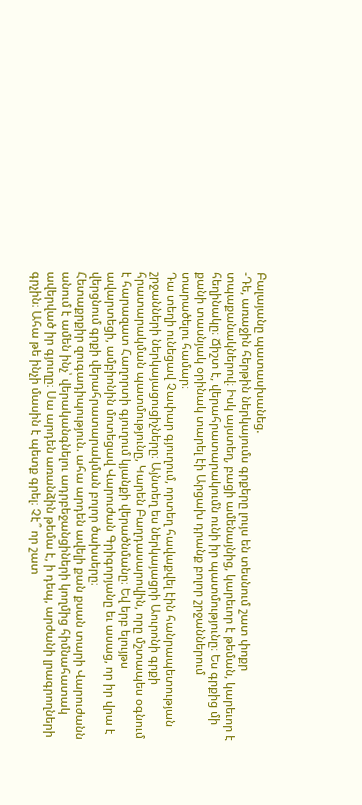Բալայանը պատասխանեց.
-Դե, առաջին հերթին ներկայումս գրքերը լույս են տեսնում շատ փոքր տպաքանակներով։ Իսկ այստեղ, բացի ամենայնից, կարեւոր է թեման, կարեւոր է հեղինակը։ Ճիշտ է, վերահրատարակումն ունի իր պատմությունը։ Ես գրքից մի քանի տասնյակ օրինակ տարել էի Արցախ դրանք բոլոր շրջաններում տարածելու համար։
Դա տեղի ունեցավ Չափար գյուղում, որտեղ հավաքվել էին հանրապետության շրջանների ներկայացուցիչները։ Այնտեղ ես ներկայացրի Աուրոնի գրքի հրատարակման պատմությունը, Կարեն Բաղդասարովին, որը մշտապես օգնում է հարազատ Հաղորտի գյուղում կյանքի վերածնմանը։ Եվ երբ ելույթս ավարտեցի, ամբիոնին մոտեցավ Վարուժան Գրիգորյանը եւ ասաց, որ իր վրա է վերցնում գրքի վերահրատարակման բոլոր ծախսերը։
Հետաքրքիր զուգադիպություն. ահա արդեն ավելի քան քսան տարի Վարուժանն անում է ամեն ինչ՝ վերականգնելու ադրբեջանցիների կողմից հիմնահատակ ավերված իր գյուղը։ Սա արդեն առանձին թեմա է, ի դեպ, արժանի լրագրողների գրչին։ Ահա թե ինչի մասին է պետք գրել։ Չէ՞ որ շատ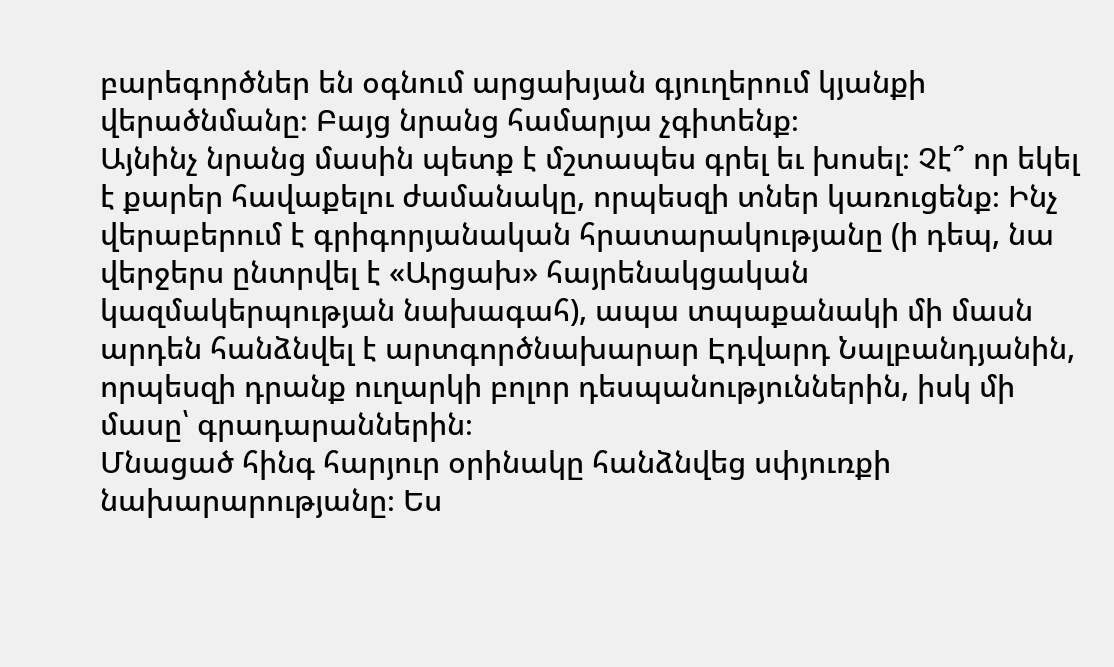բարեգործներ են օգնում արցախյան գյուղերում կյանքի վերածնմանը։ Բայց նրանց համարյա չգիտենք։
Այնինչ նրանց մասին պետք է մշտապես գրել եւ խոսել։ Չէ՞ որ եկել է քարեր հավաքելու ժամանակը, որպեսզի տներ կառուցենք։ Ինչ վերաբերում է գրիգորյանական հրատարակությանը (ի դեպ, նա վերջերս ընտրվել է «Արցախ» հայրենակցական կազմակերպության նախագահ), ապա տպաքանակի մի մասն արդեն հանձնվել է արտգործնախարար Էդվարդ Նալբանդյանին, որպեսզի դրանք ուղարկի բոլոր դեսպանություններին, իսկ մի մասը՝ գրադարաններին։
Մնացած հինգ հարյուր օրինակը հանձնվեց սփյուռքի նախարարությանը։ Ես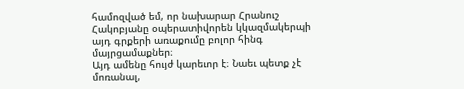համոզված եմ, որ նախարար Հրանուշ Հակոբյանը օպերատիվորեն կկազմակերպի այդ գրքերի առաքումը բոլոր հինգ մայրցամաքներ։
Այդ ամենը հույժ կարեւոր է։ Նաեւ պետք չէ մոռանալ,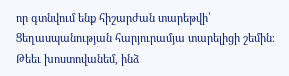որ գտնվում ենք հիշարժան տարեթվի՝ Ցեղասպանության հարյուրամյա տարելիցի շեմին։ Թեեւ խոստովանեմ, ինձ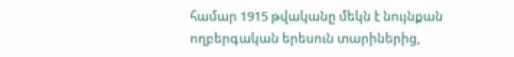համար 1915 թվականը մեկն է նույնքան ողբերգական երեսուն տարիներից,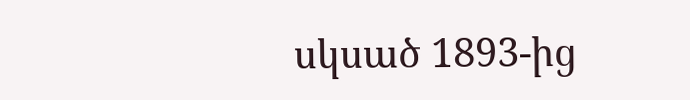սկսած 1893-ից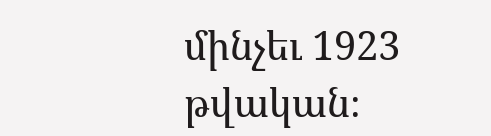մինչեւ 1923 թվական։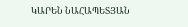ԿԱՐԵՆ ՆԱՀԱՊԵՏՅԱՆ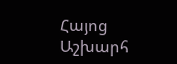Հայոց Աշխարհ